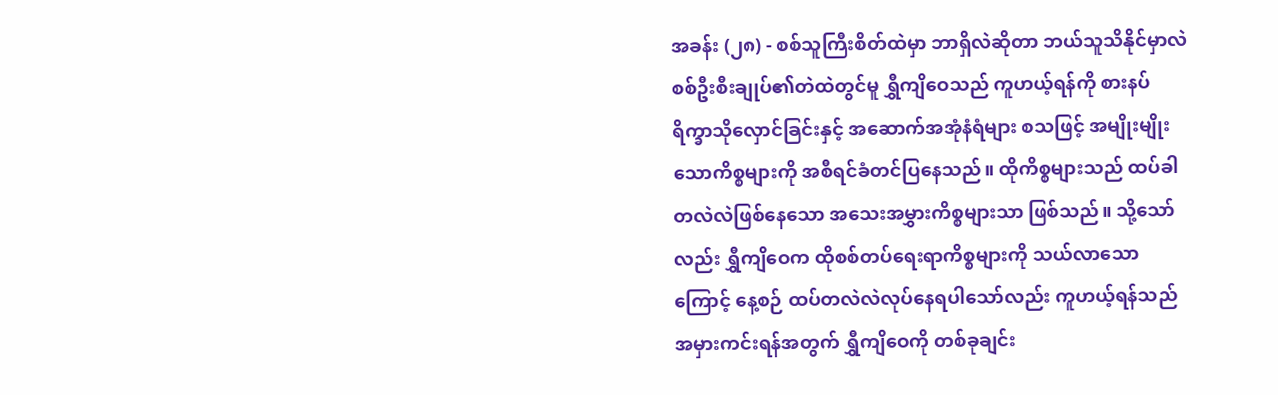အခန်း (၂၈) - စစ်သူကြီးစိတ်ထဲမှာ ဘာရှိလဲဆိုတာ ဘယ်သူသိနိုင်မှာလဲ
စစ်ဦးစီးချုပ်၏တဲထဲတွင်မူ ရွှီကျိဝေသည် ကူဟယ့်ရန်ကို စားနပ်ရိက္ခာသိုလှောင်ခြင်းနှင့် အဆောက်အအုံနံရံများ စသဖြင့် အမျိုးမျိုးသောကိစ္စများကို အစီရင်ခံတင်ပြနေသည်။ ထိုကိစ္စများသည် ထပ်ခါတလဲလဲဖြစ်နေသော အသေးအမွှားကိစ္စများသာ ဖြစ်သည်။ သို့သော်လည်း ရွှီကျိဝေက ထိုစစ်တပ်ရေးရာကိစ္စများကို သယ်လာသောကြောင့် နေ့စဉ် ထပ်တလဲလဲလုပ်နေရပါသော်လည်း ကူဟယ့်ရန်သည် အမှားကင်းရန်အတွက် ရွှီကျိဝေကို တစ်ခုချင်း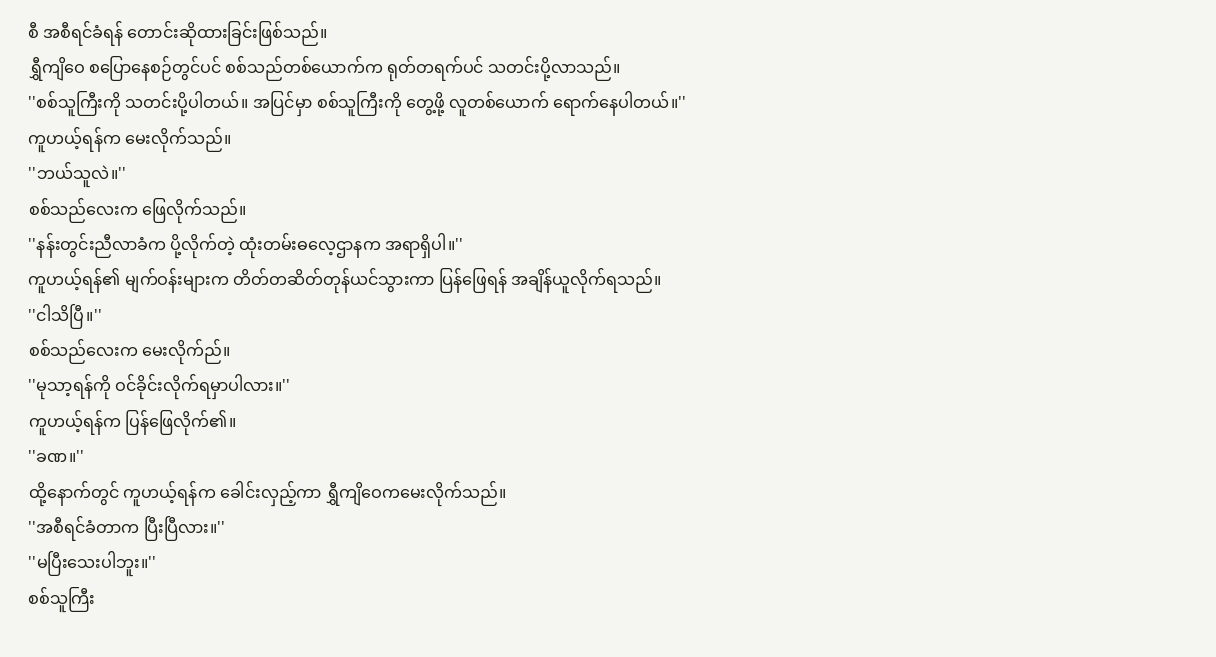စီ အစီရင်ခံရန် တောင်းဆိုထားခြင်းဖြစ်သည်။
ရွှီကျိဝေ စပြောနေစဉ်တွင်ပင် စစ်သည်တစ်ယောက်က ရုတ်တရက်ပင် သတင်းပို့လာသည်။
''စစ်သူကြီးကို သတင်းပို့ပါတယ်။ အပြင်မှာ စစ်သူကြီးကို တွေ့ဖို့ လူတစ်ယောက် ရောက်နေပါတယ်။''
ကူဟယ့်ရန်က မေးလိုက်သည်။
''ဘယ်သူလဲ။''
စစ်သည်လေးက ဖြေလိုက်သည်။
''နန်းတွင်းညီလာခံက ပို့လိုက်တဲ့ ထုံးတမ်းဓလေ့ဌာနက အရာရှိပါ။''
ကူဟယ့်ရန်၏ မျက်ဝန်းများက တိတ်တဆိတ်တုန်ယင်သွားကာ ပြန်ဖြေရန် အချိန်ယူလိုက်ရသည်။
''ငါသိပြီ။''
စစ်သည်လေးက မေးလိုက်ည်။
''မုသာ့ရန်ကို ဝင်ခိုင်းလိုက်ရမှာပါလား။''
ကူဟယ့်ရန်က ပြန်ဖြေလိုက်၏။
''ခဏ။''
ထို့နောက်တွင် ကူဟယ့်ရန်က ခေါင်းလှည့်ကာ ရွှီကျိဝေကမေးလိုက်သည်။
''အစီရင်ခံတာက ပြီးပြီလား။''
''မပြီးသေးပါဘူး။''
စစ်သူကြီး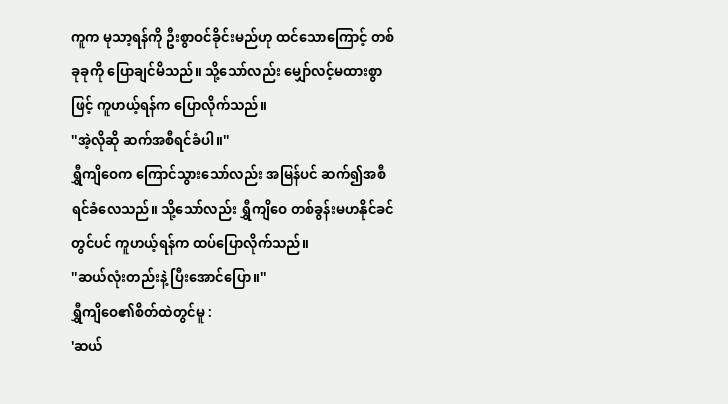ကူက မုသာ့ရန်ကို ဦးစွာဝင်ခိုင်းမည်ဟု ထင်သောကြောင့် တစ်ခုခုကို ပြောချင်မိသည်။ သို့သော်လည်း မျှော်လင့်မထားစွာဖြင့် ကူဟယ့်ရန်က ပြောလိုက်သည်။
''အဲ့လိုဆို ဆက်အစီရင်ခံပါ။''
ရွှီကျိဝေက ကြောင်သွားသော်လည်း အမြန်ပင် ဆက်၍အစီရင်ခံလေသည်။ သို့သော်လည်း ရွှီကျိဝေ တစ်ခွန်းမဟနိုင်ခင်တွင်ပင် ကူဟယ့်ရန်က ထပ်ပြောလိုက်သည်။
''ဆယ်လုံးတည်းနဲ့ ပြီးအောင်ပြော။''
ရွှီကျိဝေ၏စိတ်ထဲတွင်မူ :
'ဆယ်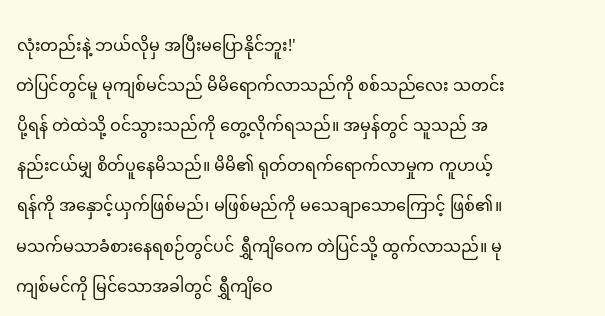လုံးတည်းနဲ့ ဘယ်လိုမှ အပြီးမပြောနိုင်ဘူး!'
တဲပြင်တွင်မူ မုကျစ်မင်သည် မိမိရောက်လာသည်ကို စစ်သည်လေး သတင်းပို့ရန် တဲထဲသို့ ဝင်သွားသည်ကို တွေ့လိုက်ရသည်။ အမှန်တွင် သူသည် အနည်းငယ်မျှ စိတ်ပူနေမိသည်။ မိမိ၏ ရုတ်တရက်ရောက်လာမှုက ကူဟယ့်ရန်ကို အနှောင့်ယှက်ဖြစ်မည်၊ မဖြစ်မည်ကို မသေချာသောကြောင့် ဖြစ်၏။
မသက်မသာခံစားနေရစဉ်တွင်ပင် ရွှီကျိဝေက တဲပြင်သို့ ထွက်လာသည်။ မုကျစ်မင်ကို မြင်သောအခါတွင် ရွှီကျိဝေ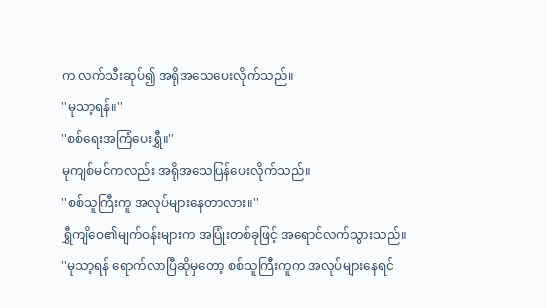က လက်သီးဆုပ်၍ အရိုအသေပေးလိုက်သည်။
''မုသာ့ရန်။''
''စစ်ရေးအကြံပေးရွှီ။''
မုကျစ်မင်ကလည်း အရိုအသေပြန်ပေးလိုက်သည်။
''စစ်သူကြီးကူ အလုပ်များနေတာလား။''
ရွှီကျိဝေ၏မျက်ဝန်းများက အပြုံးတစ်ခုဖြင့် အရောင်လက်သွားသည်။
''မုသာ့ရန် ရောက်လာပြီဆိုမှတော့ စစ်သူကြီးကူက အလုပ်များနေရင်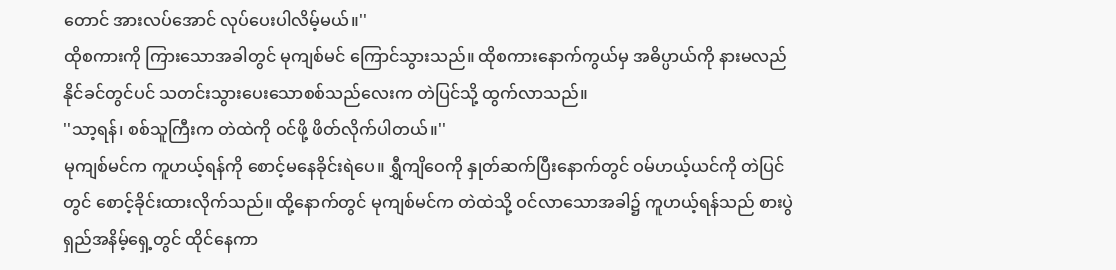တောင် အားလပ်အောင် လုပ်ပေးပါလိမ့်မယ်။''
ထိုစကားကို ကြားသောအခါတွင် မုကျစ်မင် ကြောင်သွားသည်။ ထိုစကားနောက်ကွယ်မှ အဓိပ္ပာယ်ကို နားမလည်နိုင်ခင်တွင်ပင် သတင်းသွားပေးသောစစ်သည်လေးက တဲပြင်သို့ ထွက်လာသည်။
''သာ့ရန်၊ စစ်သူကြီးက တဲထဲကို ဝင်ဖို့ ဖိတ်လိုက်ပါတယ်။''
မုကျစ်မင်က ကူဟယ့်ရန်ကို စောင့်မနေခိုင်းရဲပေ။ ရွှီကျိဝေကို နှုတ်ဆက်ပြီးနောက်တွင် ဝမ်ဟယ့်ယင်ကို တဲပြင်တွင် စောင့်ခိုင်းထားလိုက်သည်။ ထို့နောက်တွင် မုကျစ်မင်က တဲထဲသို့ ဝင်လာသောအခါ၌ ကူဟယ့်ရန်သည် စားပွဲရှည်အနိမ့်ရှေ့တွင် ထိုင်နေကာ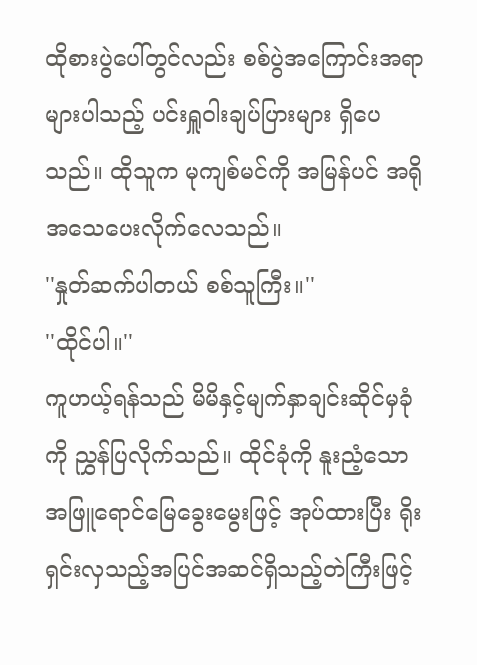ထိုစားပွဲပေါ်တွင်လည်း စစ်ပွဲအကြောင်းအရာများပါသည့် ပင်းရှူဝါးချပ်ပြားများ ရှိပေသည်။ ထိုသူက မုကျစ်မင်ကို အမြန်ပင် အရိုအသေပေးလိုက်လေသည်။
''နှုတ်ဆက်ပါတယ် စစ်သူကြီး။''
''ထိုင်ပါ။''
ကူဟယ့်ရန်သည် မိမိနှင့်မျက်နှာချင်းဆိုင်မှခုံကို ညွှန်ပြလိုက်သည်။ ထိုင်ခုံကို နူးညံ့သော အဖြူရောင်မြေခွေးမွေးဖြင့် အုပ်ထားပြီး ရိုးရှင်းလှသည့်အပြင်အဆင်ရှိသည့်တဲကြီးဖြင့်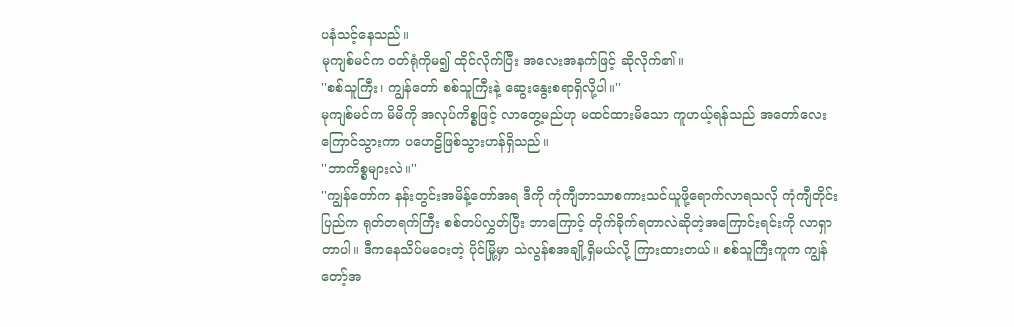ပနံသင့်နေသည်။
မုကျစ်မင်က ဝတ်ရုံကိုမ၍ ထိုင်လိုက်ပြီး အလေးအနက်ဖြင့် ဆိုလိုက်၏။
''စစ်သူကြီး၊ ကျွန်တော် စစ်သူကြီးနဲ့ ဆွေးနွေးစရာရှိလို့ပါ။''
မုကျစ်မင်က မိမိကို အလုပ်ကိစ္စဖြင့် လာတွေ့မည်ဟု မထင်ထားမိသော ကူဟယ့်ရန်သည် အတော်လေးကြောင်သွားကာ ပဟေဠိဖြစ်သွားဟန်ရှိသည်။
''ဘာကိစ္စများလဲ။''
''ကျွန်တော်က နန်းတွင်းအမိန့်တော်အရ ဒီကို ကုံကျီဘာသာစကားသင်ယူဖို့ရောက်လာရသလို ကုံကျီတိုင်းပြည်က ရုတ်တရက်ကြီး စစ်တပ်လွှတ်ပြီး ဘာကြောင့် တိုက်ခိုက်ရတာလဲဆိုတဲ့အကြောင်းရင်းကို လာရှာတာပါ။ ဒီကနေသိပ်မဝေးတဲ့ ပိုင်မြို့မှာ သဲလွန်စအချို့ရှိမယ်လို့ ကြားထားတယ်။ စစ်သူကြီးကူက ကျွန်တော့်အ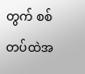တွက် စစ်တပ်ထဲအ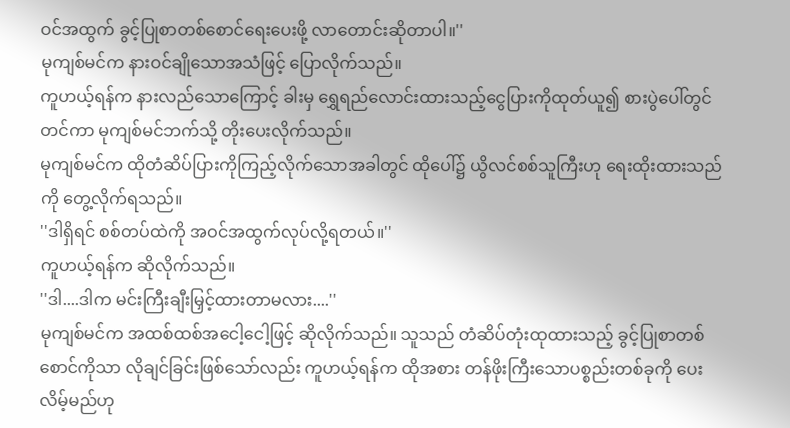ဝင်အထွက် ခွင့်ပြုစာတစ်စောင်ရေးပေးဖို့ လာတောင်းဆိုတာပါ။''
မုကျစ်မင်က နားဝင်ချိုသောအသံဖြင့် ပြောလိုက်သည်။
ကူဟယ့်ရန်က နားလည်သောကြောင့် ခါးမှ ရွှေရည်လောင်းထားသည့်ငွေပြားကိုထုတ်ယူ၍ စားပွဲပေါ်တွင်တင်ကာ မုကျစ်မင်ဘက်သို့ တိုးပေးလိုက်သည်။
မုကျစ်မင်က ထိုတံဆိပ်ပြားကိုကြည့်လိုက်သောအခါတွင် ထိုပေါ်၌ ယွိလင်စစ်သူကြီးဟု ရေးထိုးထားသည်ကို တွေ့လိုက်ရသည်။
''ဒါရှိရင် စစ်တပ်ထဲကို အဝင်အထွက်လုပ်လို့ရတယ်။''
ကူဟယ့်ရန်က ဆိုလိုက်သည်။
''ဒါ....ဒါက မင်းကြီးချီးမြှင့်ထားတာမလား....''
မုကျစ်မင်က အထစ်ထစ်အငေါ့ငေါ့ဖြင့် ဆိုလိုက်သည်။ သူသည် တံဆိပ်တုံးထုထားသည့် ခွင့်ပြုစာတစ်စောင်ကိုသာ လိုချင်ခြင်းဖြစ်သော်လည်း ကူဟယ့်ရန်က ထိုအစား တန်ဖိုးကြီးသောပစ္စည်းတစ်ခုကို ပေးလိမ့်မည်ဟု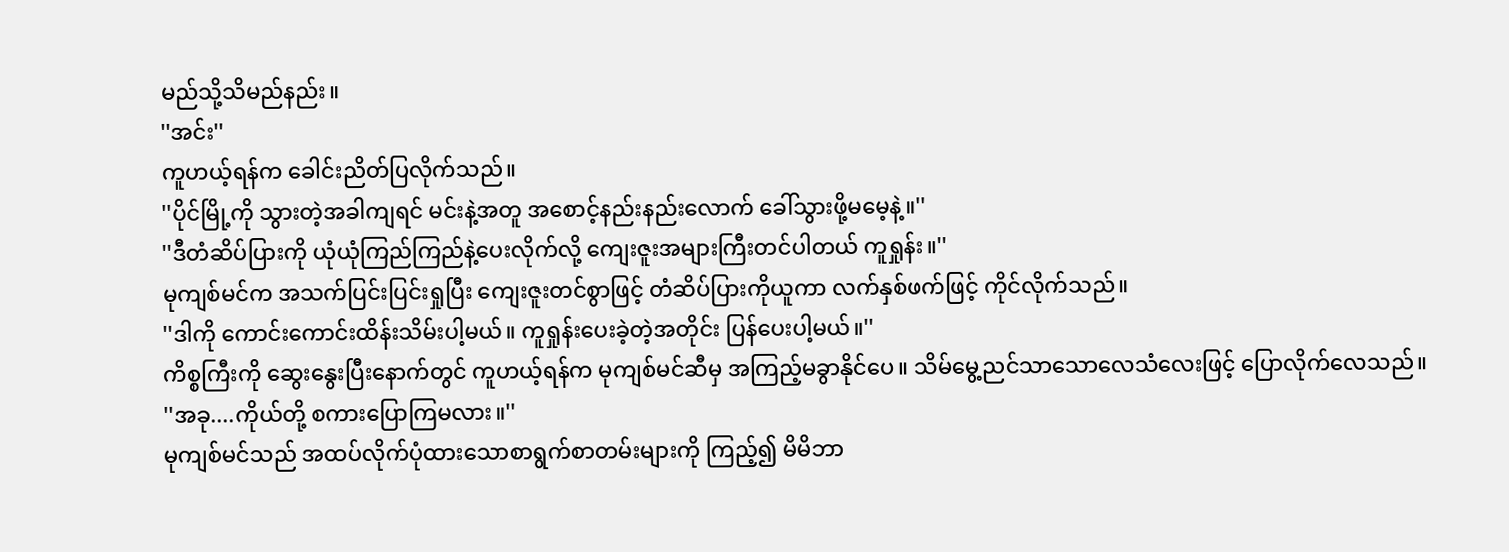မည်သို့သိမည်နည်း။
''အင်း''
ကူဟယ့်ရန်က ခေါင်းညိတ်ပြလိုက်သည်။
''ပိုင်မြို့ကို သွားတဲ့အခါကျရင် မင်းနဲ့အတူ အစောင့်နည်းနည်းလောက် ခေါ်သွားဖို့မမေ့နဲ့။''
''ဒီတံဆိပ်ပြားကို ယုံယုံကြည်ကြည်နဲ့ပေးလိုက်လို့ ကျေးဇူးအများကြီးတင်ပါတယ် ကူရှုန်း။''
မုကျစ်မင်က အသက်ပြင်းပြင်းရှုပြီး ကျေးဇူးတင်စွာဖြင့် တံဆိပ်ပြားကိုယူကာ လက်နှစ်ဖက်ဖြင့် ကိုင်လိုက်သည်။
''ဒါကို ကောင်းကောင်းထိန်းသိမ်းပါ့မယ်။ ကူရှုန်းပေးခဲ့တဲ့အတိုင်း ပြန်ပေးပါ့မယ်။''
ကိစ္စကြီးကို ဆွေးနွေးပြီးနောက်တွင် ကူဟယ့်ရန်က မုကျစ်မင်ဆီမှ အကြည့်မခွာနိုင်ပေ။ သိမ်မွေ့ညင်သာသောလေသံလေးဖြင့် ပြောလိုက်လေသည်။
''အခု....ကိုယ်တို့ စကားပြောကြမလား။''
မုကျစ်မင်သည် အထပ်လိုက်ပုံထားသောစာရွက်စာတမ်းများကို ကြည့်၍ မိမိဘာ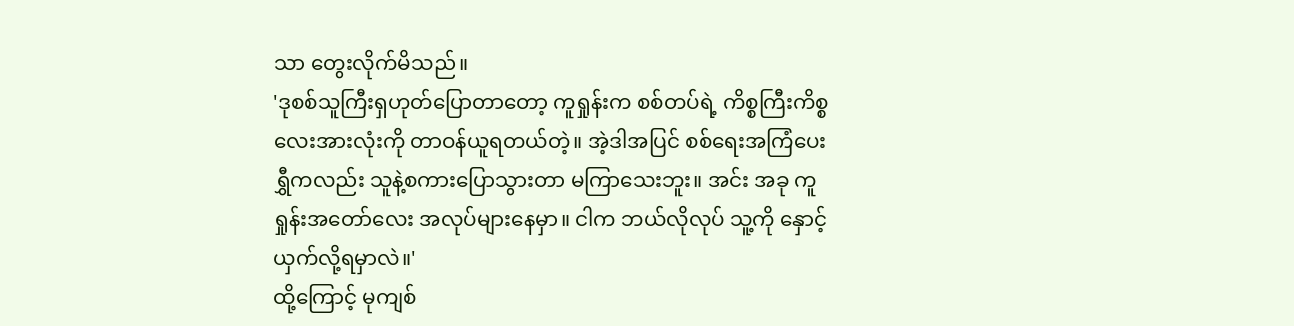သာ တွေးလိုက်မိသည်။
'ဒုစစ်သူကြီးရှဟုတ်ပြောတာတော့ ကူရှုန်းက စစ်တပ်ရဲ့ ကိစ္စကြီးကိစ္စလေးအားလုံးကို တာဝန်ယူရတယ်တဲ့။ အဲ့ဒါအပြင် စစ်ရေးအကြံပေးရွှီကလည်း သူနဲ့စကားပြောသွားတာ မကြာသေးဘူး။ အင်း အခု ကူရှုန်းအတော်လေး အလုပ်များနေမှာ။ ငါက ဘယ်လိုလုပ် သူ့ကို နှောင့်ယှက်လို့ရမှာလဲ။'
ထို့ကြောင့် မုကျစ်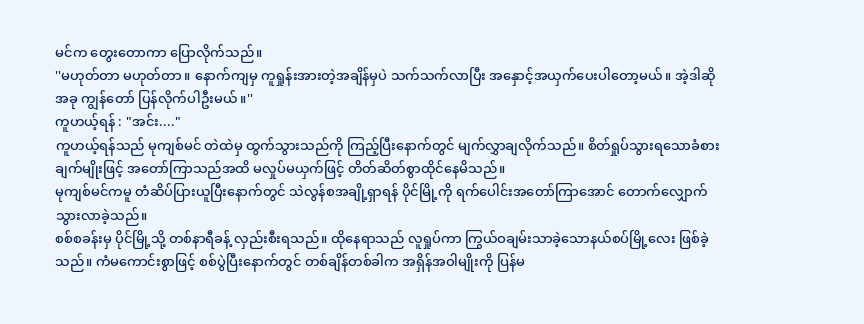မင်က တွေးတောကာ ပြောလိုက်သည်။
''မဟုတ်တာ မဟုတ်တာ။ နောက်ကျမှ ကူရှုန်းအားတဲ့အချိန်မှပဲ သက်သက်လာပြီး အနှောင့်အယှက်ပေးပါတော့မယ်။ အဲ့ဒါဆို အခု ကျွန်တော် ပြန်လိုက်ပါဦးမယ်။''
ကူဟယ့်ရန် : "အင်း...."
ကူဟယ့်ရန်သည် မုကျစ်မင် တဲထဲမှ ထွက်သွားသည်ကို ကြည့်ပြီးနောက်တွင် မျက်လွှာချလိုက်သည်။ စိတ်ရှုပ်သွားရသောခံစားချက်မျိုးဖြင့် အတော်ကြာသည်အထိ မလှုပ်မယှက်ဖြင့် တိတ်ဆိတ်စွာထိုင်နေမိသည်။
မုကျစ်မင်ကမူ တံဆိပ်ပြားယူပြီးနောက်တွင် သဲလွန်စအချို့ရှာရန် ပိုင်မြို့ကို ရက်ပေါင်းအတော်ကြာအောင် တောက်လျှောက်သွားလာခဲ့သည်။
စစ်စခန်းမှ ပိုင်မြို့သို့ တစ်နာရီခန့် လှည်းစီးရသည်။ ထိုနေရာသည် လူရှုပ်ကာ ကြွယ်ဝချမ်းသာခဲ့သောနယ်စပ်မြို့လေး ဖြစ်ခဲ့သည်။ ကံမကောင်းစွာဖြင့် စစ်ပွဲပြီးနောက်တွင် တစ်ချိန်တစ်ခါက အရှိန်အဝါမျိုးကို ပြန်မ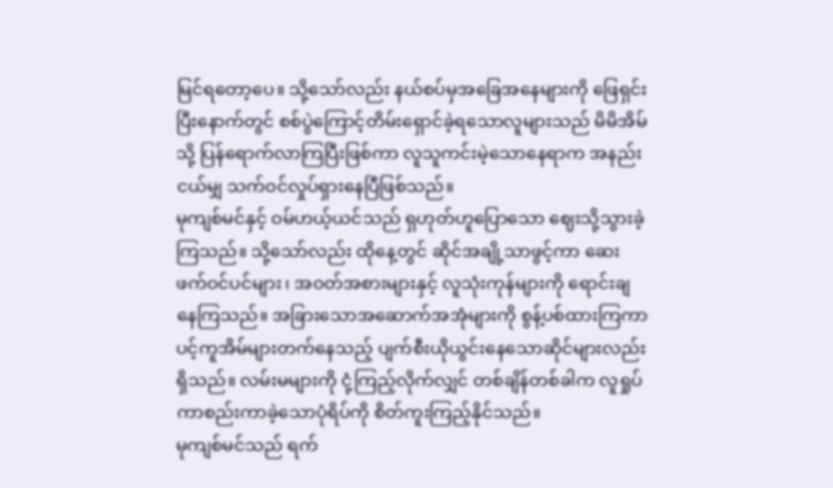မြင်ရတော့ပေ။ သို့သော်လည်း နယ်စပ်မှအခြေအနေများကို ဖြေရှင်းပြီးနောက်တွင် စစ်ပွဲကြောင့်တိမ်းရှောင်ခဲ့ရသောလူများသည် မိမိအိမ်သို့ ပြန်ရောက်လာကြပြီးဖြစ်ကာ လူသူကင်းမဲ့သောနေရာက အနည်းငယ်မျှ သက်ဝင်လှုပ်ရှားနေပြီဖြစ်သည်။
မုကျစ်မင်နှင့် ဝမ်ဟယ့်ယင်သည် ရှဟုတ်ဟူပြောသော ဈေးသို့သွားခဲ့ကြသည်။ သို့သော်လည်း ထိုနေ့တွင် ဆိုင်အချို့သာဖွင့်ကာ ဆေးဖက်ဝင်ပင်များ၊ အဝတ်အစားများနှင့် လူသုံးကုန်များကို ရောင်းချနေကြသည်။ အခြားသောအဆောက်အအုံများကို စွန့်ပစ်ထားကြကာ ပင့်ကူအိမ်များတက်နေသည့် ပျက်စီးယိုယွင်းနေသောဆိုင်များလည်း ရှိသည်။ လမ်းမများကို ငုံ့ကြည့်လိုက်လျှင် တစ်ချိန်တစ်ခါက လူရှုပ်ကာစည်းကာခဲ့သောပုံရိပ်ကို စိတ်ကူးကြည့်နိုင်သည်။
မုကျစ်မင်သည် ရက်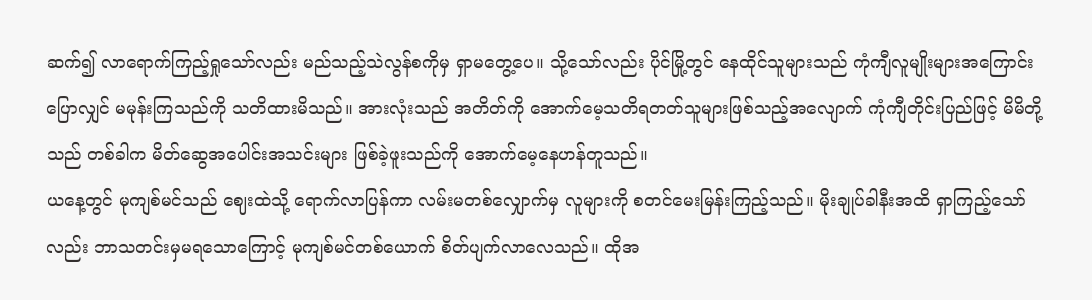ဆက်၍ လာရောက်ကြည့်ရှုသော်လည်း မည်သည့်သဲလွန်စကိုမှ ရှာမတွေ့ပေ။ သို့သော်လည်း ပိုင်မြို့တွင် နေထိုင်သူများသည် ကုံကျီလူမျိုးများအကြောင်းပြောလျှင် မမုန်းကြသည်ကို သတိထားမိသည်။ အားလုံးသည် အတိတ်ကို အောက်မေ့သတိရတတ်သူများဖြစ်သည့်အလျောက် ကုံကျီတိုင်းပြည်ဖြင့် မိမိတို့သည် တစ်ခါက မိတ်ဆွေအပေါင်းအသင်းများ ဖြစ်ခဲ့ဖူးသည်ကို အောက်မေ့နေဟန်တူသည်။
ယနေ့တွင် မုကျစ်မင်သည် ဈေးထဲသို့ ရောက်လာပြန်ကာ လမ်းမတစ်လျှောက်မှ လူများကို စတင်မေးမြန်းကြည့်သည်။ မိုးချုပ်ခါနီးအထိ ရှာကြည့်သော်လည်း ဘာသတင်းမှမရသောကြောင့် မုကျစ်မင်တစ်ယောက် စိတ်ပျက်လာလေသည်။ ထိုအ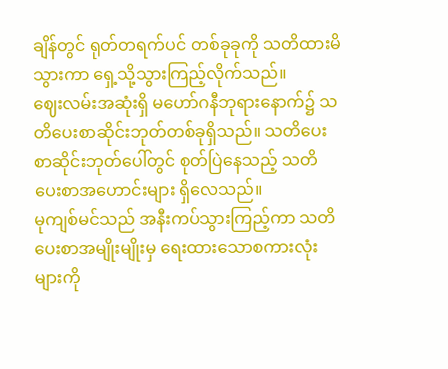ချိန်တွင် ရုတ်တရက်ပင် တစ်ခုခုကို သတိထားမိသွားကာ ရှေ့သို့သွားကြည့်လိုက်သည်။
ဈေးလမ်းအဆုံးရှိ မဟော်ဂနီဘုရားနောက်၌ သတိပေးစာဆိုင်းဘုတ်တစ်ခုရှိသည်။ သတိပေးစာဆိုင်းဘုတ်ပေါ်တွင် စုတ်ပြဲနေသည့် သတိပေးစာအဟောင်းများ ရှိလေသည်။
မုကျစ်မင်သည် အနီးကပ်သွားကြည့်ကာ သတိပေးစာအမျိုးမျိုးမှ ရေးထားသောစကားလုံးများကို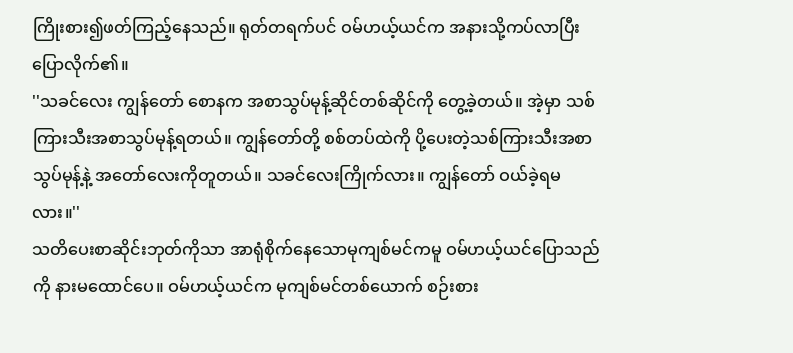ကြိုးစား၍ဖတ်ကြည့်နေသည်။ ရုတ်တရက်ပင် ဝမ်ဟယ့်ယင်က အနားသို့ကပ်လာပြီး ပြောလိုက်၏။
''သခင်လေး ကျွန်တော် စောနက အစာသွပ်မုန့်ဆိုင်တစ်ဆိုင်ကို တွေ့ခဲ့တယ်။ အဲ့မှာ သစ်ကြားသီးအစာသွပ်မုန့်ရတယ်။ ကျွန်တော်တို့ စစ်တပ်ထဲကို ပို့ပေးတဲ့သစ်ကြားသီးအစာသွပ်မုန့်နဲ့ အတော်လေးကိုတူတယ်။ သခင်လေးကြိုက်လား။ ကျွန်တော် ဝယ်ခဲ့ရမလား။''
သတိပေးစာဆိုင်းဘုတ်ကိုသာ အာရုံစိုက်နေသောမုကျစ်မင်ကမူ ဝမ်ဟယ့်ယင်ပြောသည်ကို နားမထောင်ပေ။ ဝမ်ဟယ့်ယင်က မုကျစ်မင်တစ်ယောက် စဉ်းစား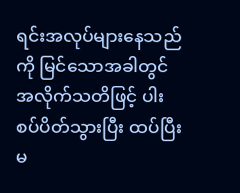ရင်းအလုပ်များနေသည်ကို မြင်သောအခါတွင် အလိုက်သတိဖြင့် ပါးစပ်ပိတ်သွားပြီး ထပ်ပြီးမ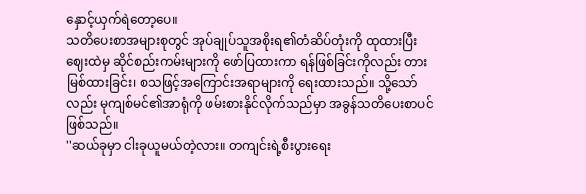နှောင့်ယှက်ရဲတော့ပေ။
သတိပေးစာအများစုတွင် အုပ်ချုပ်သူအစိုးရ၏တံဆိပ်တုံးကို ထုထားပြီး ဈေးထဲမှ ဆိုင်စည်းကမ်းများကို ဖော်ပြထားကာ ရန်ဖြစ်ခြင်းကိုလည်း တားမြစ်ထားခြင်း၊ စသဖြင့်အကြောင်းအရာများကို ရေးထားသည်။ သို့သော်လည်း မုကျစ်မင်၏အာရုံကို ဖမ်းစားနိုင်လိုက်သည်မှာ အခွန်သတိပေးစာပင် ဖြစ်သည်။
''ဆယ်ခုမှာ ငါးခုယူမယ်တဲ့လား။ တကျင်းရဲ့စီးပွားရေး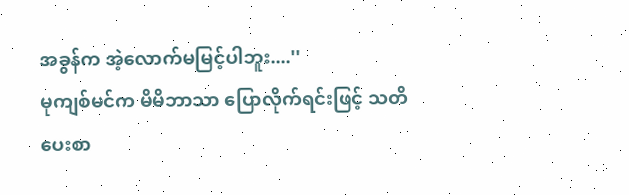အခွန်က အဲ့လောက်မမြင့်ပါဘူး....''
မုကျစ်မင်က မိမိဘာသာ ပြောလိုက်ရင်းဖြင့် သတိပေးစာ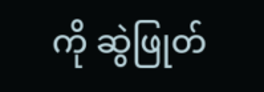ကို ဆွဲဖြုတ်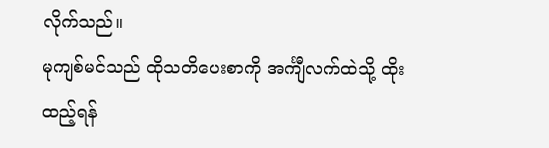လိုက်သည်။
မုကျစ်မင်သည် ထိုသတိပေးစာကို အင်္ကျီလက်ထဲသို့ ထိုးထည့်ရန်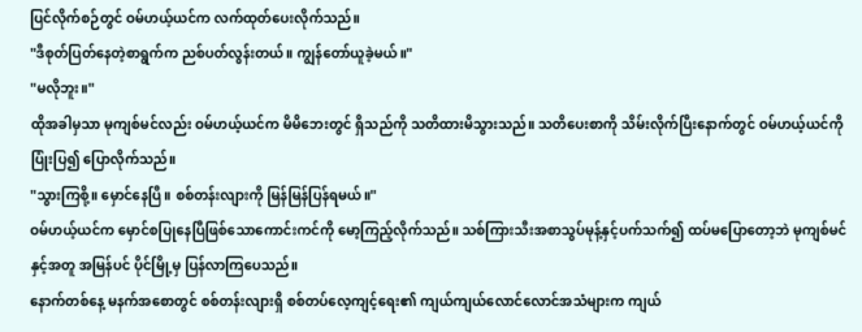ပြင်လိုက်စဉ်တွင် ဝမ်ဟယ့်ယင်က လက်ထုတ်ပေးလိုက်သည်။
''ဒီစုတ်ပြတ်နေတဲ့စာရွက်က ညစ်ပတ်လွန်းတယ်။ ကျွန်တော်ယူခဲ့မယ်။''
''မလိုဘူး။''
ထိုအခါမှသာ မုကျစ်မင်လည်း ဝမ်ဟယ့်ယင်က မိမိဘေးတွင် ရှိသည်ကို သတိထားမိသွားသည်။ သတိပေးစာကို သိမ်းလိုက်ပြီးနောက်တွင် ဝမ်ဟယ့်ယင်ကို ပြုံးပြ၍ ပြောလိုက်သည်။
''သွားကြစို့။ မှောင်နေပြီ။ စစ်တန်းလျားကို မြန်မြန်ပြန်ရမယ်။''
ဝမ်ဟယ့်ယင်က မှောင်စပြုနေပြီဖြစ်သောကောင်းကင်ကို မော့ကြည့်လိုက်သည်။ သစ်ကြားသီးအစာသွပ်မုန့်နှင့်ပက်သက်၍ ထပ်မပြောတော့ဘဲ မုကျစ်မင်နှင့်အတူ အမြန်ပင် ပိုင်မြို့မှ ပြန်လာကြပေသည်။
နောက်တစ်နေ့ မနက်အစောတွင် စစ်တန်းလျားရှိ စစ်တပ်လေ့ကျင့်ရေး၏ ကျယ်ကျယ်လောင်လောင်အသံများက ကျယ်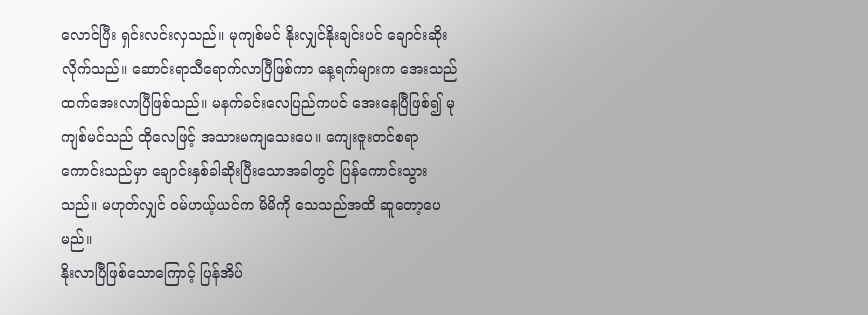လောင်ပြီး ရှင်းလင်းလှသည်။ မုကျစ်မင် နိုးလျှင်နိုးချင်းပင် ချောင်းဆိုးလိုက်သည်။ ဆောင်းရာသီရောက်လာပြီဖြစ်ကာ နေ့ရက်များက အေးသည်ထက်အေးလာပြီဖြစ်သည်။ မနက်ခင်းလေပြည်ကပင် အေးနေပြီဖြစ်၍ မုကျစ်မင်သည် ထိုလေဖြင့် အသားမကျသေးပေ။ ကျေးဇူးတင်စရာကောင်းသည်မှာ ချောင်းနှစ်ခါဆိုးပြီးသောအခါတွင် ပြန်ကောင်းသွားသည်။ မဟုတ်လျှင် ဝမ်ဟယ့်ယင်က မိမိကို သေသည်အထိ ဆူတော့ပေမည်။
နိုးလာပြီဖြစ်သောကြောင့် ပြန်အိပ်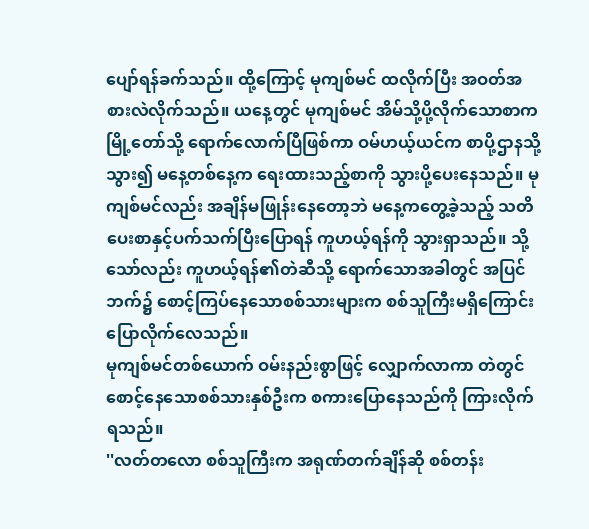ပျော်ရန်ခက်သည်။ ထို့ကြောင့် မုကျစ်မင် ထလိုက်ပြီး အဝတ်အစားလဲလိုက်သည်။ ယနေ့တွင် မုကျစ်မင် အိမ်သို့ပို့လိုက်သောစာက မြို့တော်သို့ ရောက်လောက်ပြီဖြစ်ကာ ဝမ်ဟယ့်ယင်က စာပို့ဌာနသို့သွား၍ မနေ့တစ်နေ့က ရေးထားသည့်စာကို သွားပို့ပေးနေသည်။ မုကျစ်မင်လည်း အချိန်မဖြုန်းနေတော့ဘဲ မနေ့ကတွေ့ခဲ့သည့် သတိပေးစာနှင့်ပက်သက်ပြီးပြောရန် ကူဟယ့်ရန်ကို သွားရှာသည်။ သို့သော်လည်း ကူဟယ့်ရန်၏တဲဆီသို့ ရောက်သောအခါတွင် အပြင်ဘက်၌ စောင့်ကြပ်နေသောစစ်သားများက စစ်သူကြီးမရှိကြောင်း ပြောလိုက်လေသည်။
မုကျစ်မင်တစ်ယောက် ဝမ်းနည်းစွာဖြင့် လျှောက်လာကာ တဲတွင်စောင့်နေသောစစ်သားနှစ်ဦးက စကားပြောနေသည်ကို ကြားလိုက်ရသည်။
''လတ်တလော စစ်သူကြီးက အရုဏ်တက်ချိန်ဆို စစ်တန်း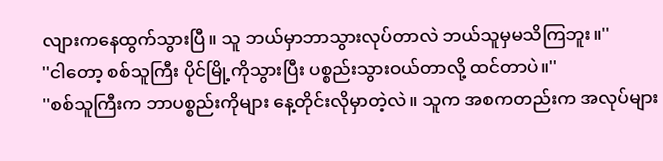လျားကနေထွက်သွားပြီ။ သူ ဘယ်မှာဘာသွားလုပ်တာလဲ ဘယ်သူမှမသိကြဘူး။''
''ငါတော့ စစ်သူကြီး ပိုင်မြို့ကိုသွားပြီး ပစ္စည်းသွားဝယ်တာလို့ ထင်တာပဲ။''
''စစ်သူကြီးက ဘာပစ္စည်းကိုများ နေ့တိုင်းလိုမှာတဲ့လဲ။ သူက အစကတည်းက အလုပ်များ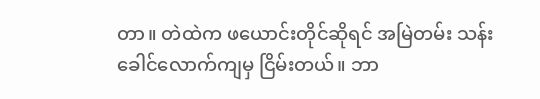တာ။ တဲထဲက ဖယောင်းတိုင်ဆိုရင် အမြဲတမ်း သန်းခေါင်လောက်ကျမှ ငြိမ်းတယ်။ ဘာ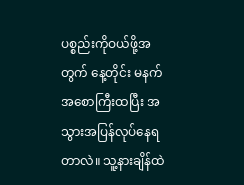ပစ္စည်းကိုဝယ်ဖို့အတွက် နေ့တိုင်း မနက်အစောကြီးထပြီး အသွားအပြန်လုပ်နေရတာလဲ။ သူ့နားချိန်ထဲ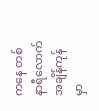ကနေ တစ်နာရီလောက်အချိန်ကုန်မှာ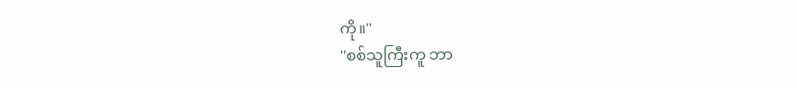ကို။''
''စစ်သူကြီးကူ ဘာ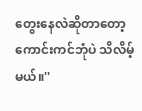တွေးနေလဲဆိုတာတော့ ကောင်းကင်ဘုံပဲ သိလိမ့်မယ်။''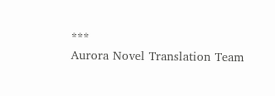***
Aurora Novel Translation Team